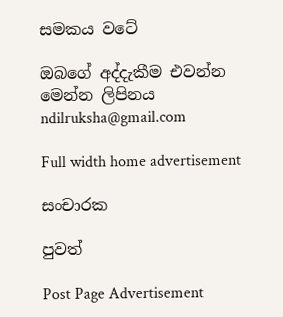සමකය වටේ

ඔබගේ අද්දැකීම එවන්න මෙන්න ලිපිනය ndilruksha@gmail.com

Full width home advertisement

සංචාරක

පුවත්

Post Page Advertisement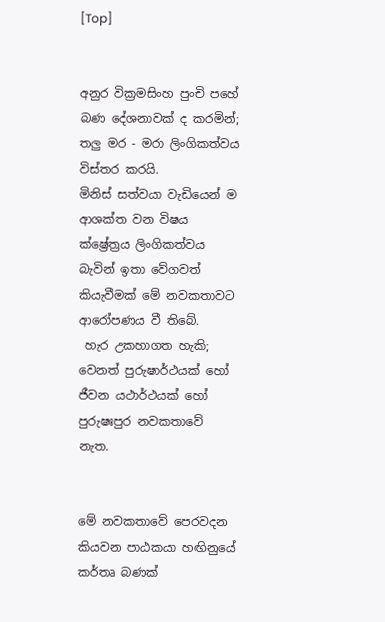[Top]


අනුර වික්‍රමසිංහ පුංචි පහේ බණ දේශනාවක් ද කරමින්; තලු මර - මරා ලිංගිකත්වය විස්තර කරයි.
මිනිස් සත්වයා වැඩියෙන් ම ආශක්ත වන විෂය ක්ෂ්‍රේත්‍රය ලිංගිකත්වය බැවින් ඉතා වේගවත් කියැවීමක් මේ නවකතාවට ආරෝපණය වී තිබේ.
 හැර උකහාගත හැකි; වෙනත් පුරුෂාර්ථයක් හෝ ජීවන යථාර්ථයක් හෝ පුරුෂඃපුර නවකතාවේ නැත.


මේ නවකතාවේ පෙරවදන කියවන පාඨකයා හඟිනුයේ කර්තෘ බණක්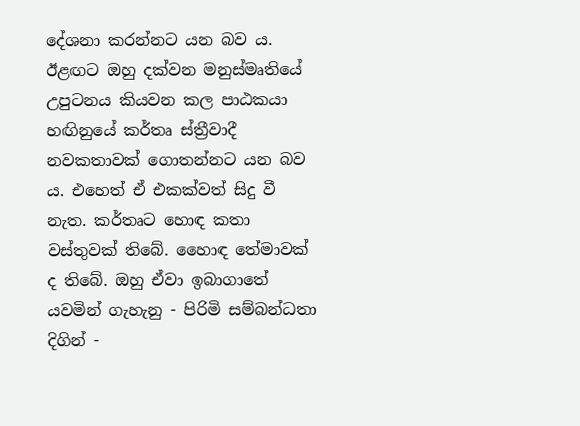දේශනා කරන්නට යන බව ය. ඊළඟට ඔහු දක්වන මනුස්මෘතියේ උපුටනය කියවන කල පාඨකයා හඟිනුයේ කර්තෘ ස්ත්‍රීවාදී නවකතාවක් ගොතන්නට යන බව ය. එහෙත් ඒ එකක්වත් සිදු වී නැත. කර්තෘට හොඳ කතා වස්තුවක් තිබේ. හෛාඳ තේමාවක් ද තිබේ. ඔහු ඒවා ඉබාගාතේ යවමින් ගැහැනු - පිරිමි සම්බන්ධතා දිගින් -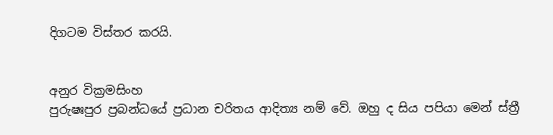දිගටම විස්තර කරයි.


අනුර වික්‍රමසිංහ
පුරුෂඃපුර ප්‍රබන්ධයේ ප්‍රධාන චරිතය ආදිත්‍ය නම් වේ. ඔහු ද සිය පපියා මෙන් ස්ත්‍රී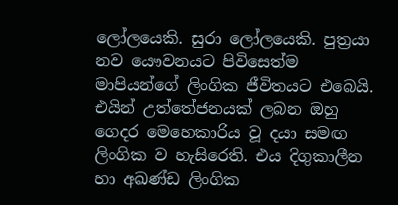ලෝලයෙකි. සුරා ලෝලයෙකි. පුත්‍රයා නව යෞවනයට පිවිසෙත්ම මාපියන්ගේ ලිංගික ජීවිතයට එබෙයි. එයින් උත්තේජනයක් ලබන ඔහු ගෙදර මෙහෙකාරිය වූ දයා සමඟ ලිංගික ව හැසිරෙති. එය දිගුකාලීන හා අඛණ්ඩ ලිංගික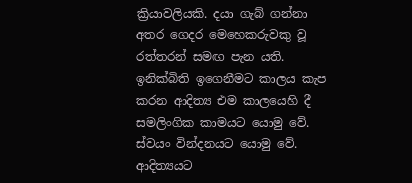ක්‍රියාවලියකි. දයා ගැබ් ගන්නා අතර ගෙදර මෙහෙකරුවකු වූ රත්තරන් සමඟ පැන යති. ඉනික්බිති ඉගෙනීමට කාලය කැප කරන ආදිත්‍ය එම කාලයෙහි දී සමලිංගික කාමයට යොමු වේ. ස්වයං වින්දනයට යොමු වේ. ආදිත්‍යයට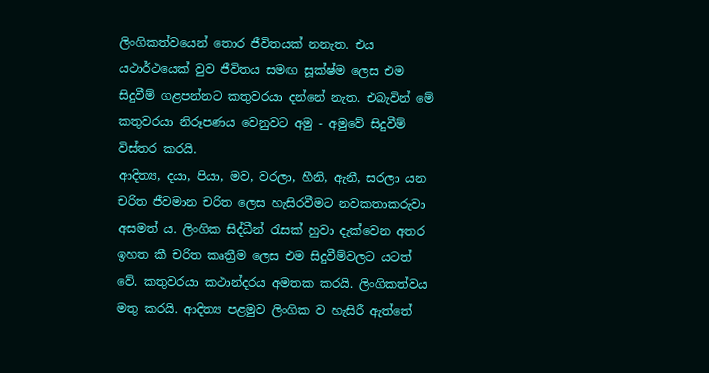ලිංගිකත්වයෙන් තොර ජීවිතයක් නනැත. එය යථාර්ථයෙක් වුව ජීවිතය සමඟ සූක්ෂ්ම ලෙස එම සිදුවීම් ගළපන්නට කතුවරයා දන්නේ නැත. එබැවින් මේ කතුවරයා නිරූපණය වෙනුවට අමු - අමුවේ සිදුවීම් විස්තර කරයි.
ආදිත්‍ය, දයා, පියා, මව, වරලා, හීනි, ඇනී, සරලා යන චරිත ජීවමාන චරිත ලෙස හැසිරවීමට නවකතාකරුවා අසමත් ය. ලිංගික සිද්ධීන් රැසක් හුවා දැක්වෙන අතර ඉහත කී චරිත කෘත්‍රීම ලෙස එම සිදුවීම්වලට යටත් වේ. කතුවරයා කථාන්දරය අමතක කරයි. ලිංගිකත්වය මතු කරයි. ආදිත්‍ය පළමුව ලිංගික ව හැසිරී ඇත්තේ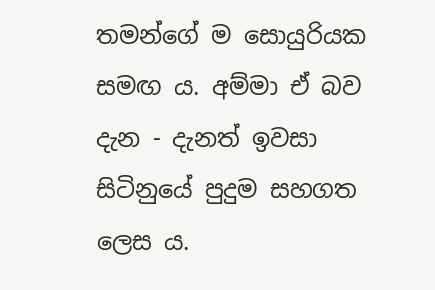තමන්ගේ ම සොයුරියක සමඟ ය. අම්මා ඒ බව දැන - දැනත් ඉවසා සිටිනුයේ පුදුම සහගත ලෙස ය.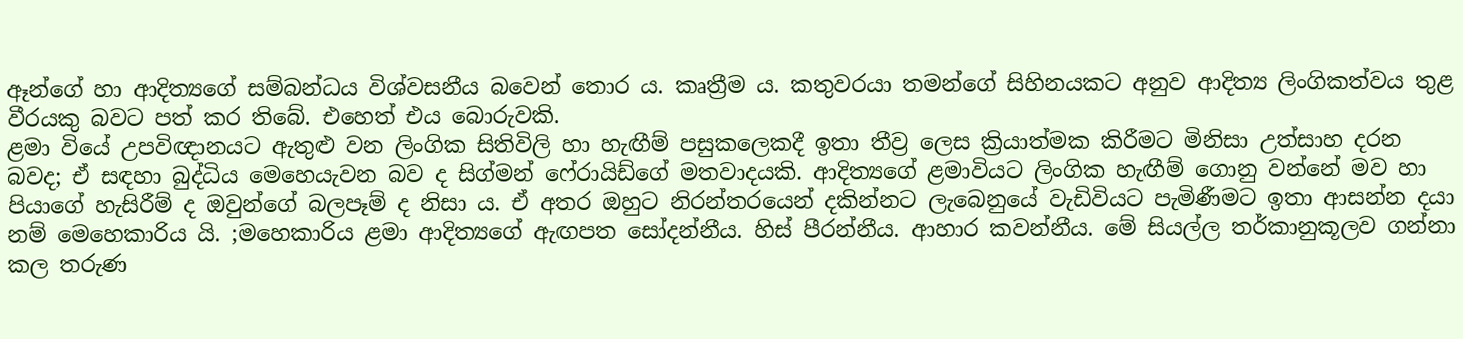ඈන්ගේ හා ආදිත්‍යගේ සම්බන්ධය විශ්වසනීය බවෙන් තොර ය. කෘත්‍රීම ය. කතුවරයා තමන්ගේ සිහිනයකට අනුව ආදිත්‍ය ලිංගිකත්වය තුළ වීරයකු බවට පත් කර තිබේ. එහෙත් එය බොරුවකි.
ළමා වියේ උපවිඥානයට ඇතුළු වන ලිංගික සිතිවිලි හා හැඟීම් පසුකලෙකදී ඉතා තීව්‍ර ලෙස ක්‍රියාත්මක කිරීමට මිනිසා උත්සාහ දරන බවද; ඒ සඳහා බුද්ධිය මෙහෙයැවන බව ද සිග්මන් ෆේ‍රායිඩ්ගේ මතවාදයකි. ආදිත්‍යගේ ළමාවියට ලිංගික හැඟීම් ගොනු වන්නේ මව හා පියාගේ හැසිරීම් ද ඔවුන්ගේ බලපෑම් ද නිසා ය. ඒ අතර ඔහුට නිරන්තරයෙන් දකින්නට ලැබෙනුයේ වැඩිවියට පැමිණීමට ඉතා ආසන්න දයා නම් මෙහෙකාරිය යි. ;මහෙකාරිය ළමා ආදිත්‍යගේ ඇඟපත සෝදන්නීය. හිස් පීරන්නීය. ආහාර කවන්නීය. මේ සියල්ල තර්කානුකූලව ගන්නා කල තරුණ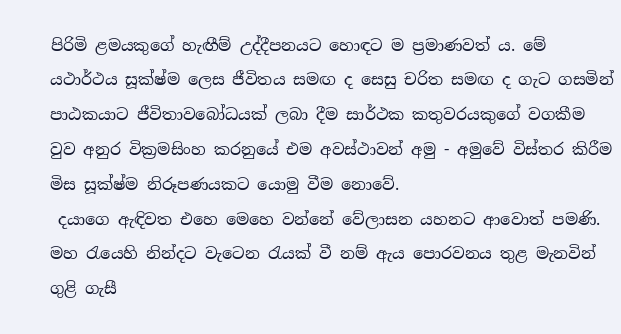පිරිමි ළමයකුගේ හැඟීම් උද්දීපනයට හොඳට ම ප්‍රමාණවත් ය. මේ යථාර්ථය සූක්ෂ්ම ලෙස ජීවිතය සමඟ ද සෙසු චරිත සමඟ ද ගැට ගසමින් පාඨකයාට ජීවිතාවබෝධයක් ලබා දීම සාර්ථක කතුවරයකුගේ වගකීම වුව අනුර වික්‍රමසිංහ කරනුයේ එම අවස්ථාවන් අමු - අමුවේ විස්තර කිරීම මිස සූක්ෂ්ම නිරූපණයකට යොමු වීම නොවේ.
 දයාගෙ ඇඳිවත එහෙ මෙහෙ වන්නේ වේලාසන යහනට ආවොත් පමණි. මහ රැයෙහි නින්දට වැටෙන රැයක් වී නම් ඇය පොරවනය තුළ මැනවින් ගුළි ගැසී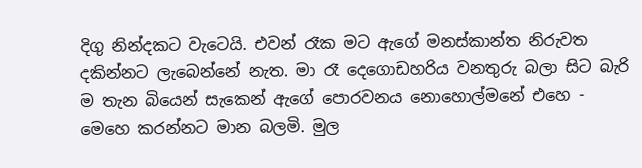දිගු නින්දකට වැටෙයි. එවන් රෑක මට ඇගේ මනස්කාන්ත නිරුවත දකින්නට ලැබෙන්නේ නැත. මා රෑ දෙගොඩහරිය වනතුරු බලා සිට බැරි ම තැන බියෙන් සැකෙන් ඇගේ පොරවනය නොහොල්මනේ එහෙ - මෙහෙ කරන්නට මාන බලමි. මුල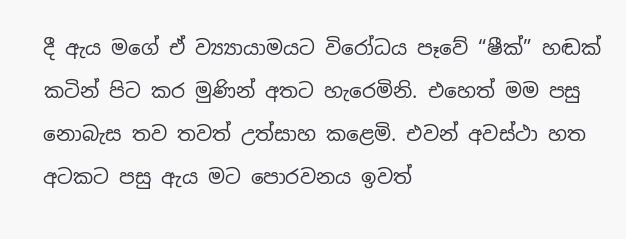දී ඇය මගේ ඒ ව්‍ය්‍යායාමයට විරෝධය පෑවේ “ෂීක්” හඬක් කටින් පිට කර මුණින් අතට හැරෙමිනි. එහෙත් මම පසු නොබැස තව තවත් උත්සාහ කළෙමි. එවන් අවස්ථා හත අටකට පසු ඇය මට පොරවනය ඉවත්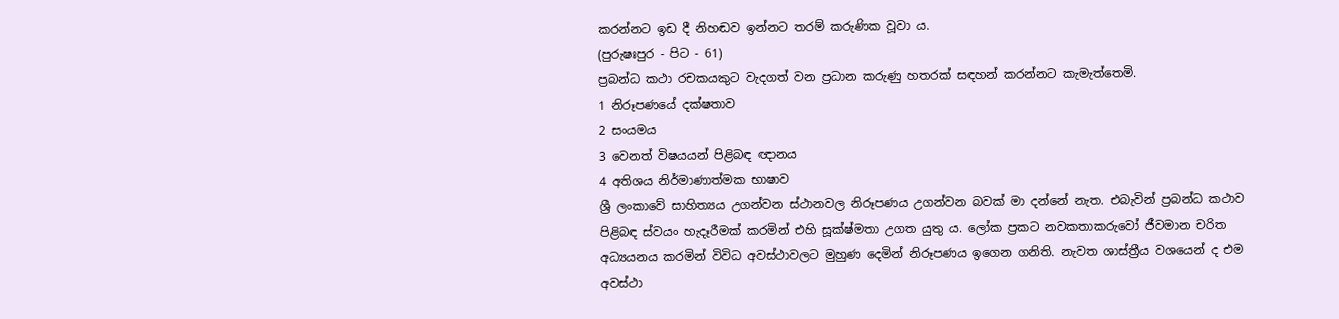කරන්නට ඉඩ දී නිහඬව ඉන්නට තරම් කරුණික වූවා ය.
(පුරුෂඃපුර - පිට - 61)
ප්‍රබන්ධ කථා රචකයකුට වැදගත් වන ප්‍රධාන කරුණු හතරක් සඳහන් කරන්නට කැමැත්තෙමි.
1 නිරූපණයේ දක්ෂතාව
2 සංයමය
3 වෙනත් විෂයයන් පිළිබඳ ඥානය
4 අතිශය නිර්මාණාත්මක භාෂාව
ශ්‍රී ලංකාවේ සාහිත්‍යය උගන්වන ස්ථානවල නිරූපණය උගන්වන බවක් මා දන්නේ නැත. එබැවින් ප්‍රබන්ධ කථාව පිළිබඳ ස්වයං හැදෑරීමක් කරමින් එහි සූක්ෂ්මතා උගත යුතු ය. ලෝක ප්‍රකට නවකතාකරුවෝ ජීවමාන චරිත අධ්‍යයනය කරමින් විවිධ අවස්ථාවලට මුහුණ දෙමින් නිරූපණය ඉගෙන ගනිති. නැවත ශාස්ත්‍රීය වශයෙන් ද එම අවස්ථා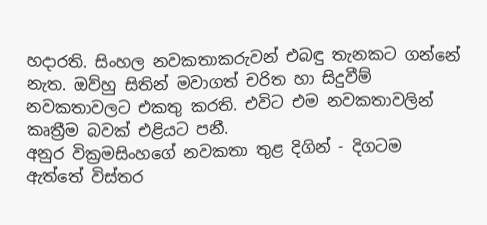හදාරති. සිංහල නවකතාකරුවන් එබඳු තැනකට ගන්නේ නැත. ඔව්හු සිතින් මවාගත් චරිත හා සිදුවීම් නවකතාවලට එකතු කරති. එවිට එම නවකතාවලින් කෘත්‍රීම බවක් එළියට පනී.
අනුර වික්‍රමසිංහගේ නවකතා තුළ දිගින් - දිගටම ඇත්තේ විස්තර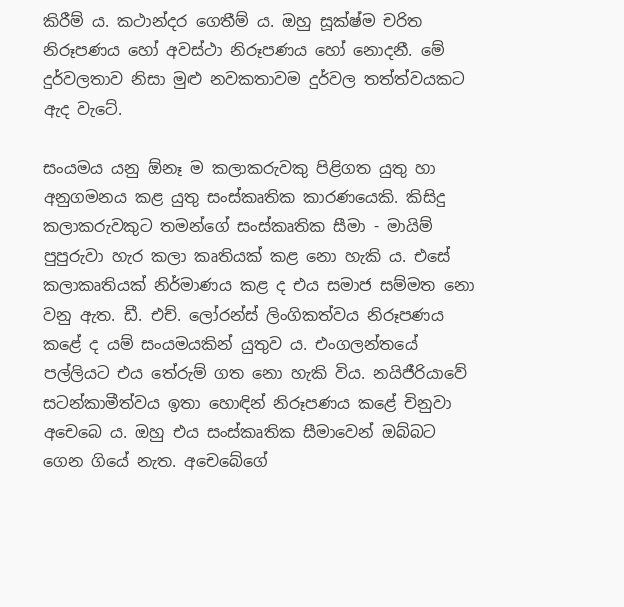කිරීම් ය. කථාන්දර ගෙතීම් ය. ඔහු සූක්ෂ්ම චරිත නිරූපණය හෝ අවස්ථා නිරූපණය හෝ නොදනී. මේ දුර්වලතාව නිසා මුළු නවකතාවම දුර්වල තත්ත්වයකට ඇද වැටේ.

සංයමය යනු ඕනෑ ම කලාකරුවකු පිළිගත යුතු හා අනුගමනය කළ යුතු සංස්කෘතික කාරණයෙකි. කිසිදු කලාකරුවකුට තමන්ගේ සංස්කෘතික සීමා - මායිම් පුපුරුවා හැර කලා කෘතියක් කළ නො හැකි ය. එසේ කලාකෘතියක් නිර්මාණය කළ ද එය සමාජ සම්මත නො වනු ඇත. ඩී. එච්. ලෝරන්ස් ලිංගිකත්වය නිරූපණය කළේ ද යම් සංයමයකින් යුතුව ය. එංගලන්තයේ පල්ලියට එය තේරුම් ගත නො හැකි විය. නයිජීරියාවේ සටන්කාමීත්වය ඉතා හොඳින් නිරූපණය කළේ චිනුවා අචෙබෙ ය. ඔහු එය සංස්කෘතික සීමාවෙන් ඔබ්බට ගෙන ගියේ නැත. අචෙබේගේ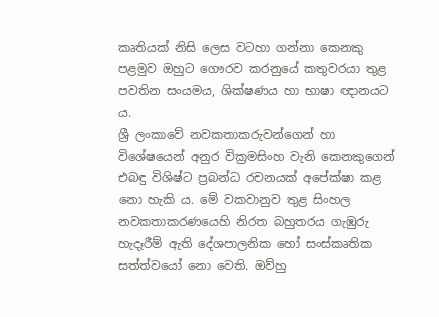කෘතියක් නිසි ලෙස වටහා ගන්නා කෙනකු පළමුව ඔහුට ගෞරව කරනුයේ කතුවරයා තුළ පවතින සංයමය, ශික්ෂණය හා භාෂා ඥානයට ය.
ශ්‍රී ලංකාවේ නවකතාකරුවන්ගෙන් හා විශේෂයෙන් අනුර වික්‍රමසිංහ වැනි කෙනකුගෙන් එබඳු විශිෂ්ට ප්‍රබන්ධ රචනයක් අපේක්ෂා කළ නො හැකි ය. මේ වකවානුව තුළ සිංහල නවකතාකරණයෙහි නිරත බහුතරය ගැඹුරු හැදෑරීම් ඇති දේශපාලනික හෝ සංස්කෘතික සත්ත්වයෝ නො වෙති. ඔව්හු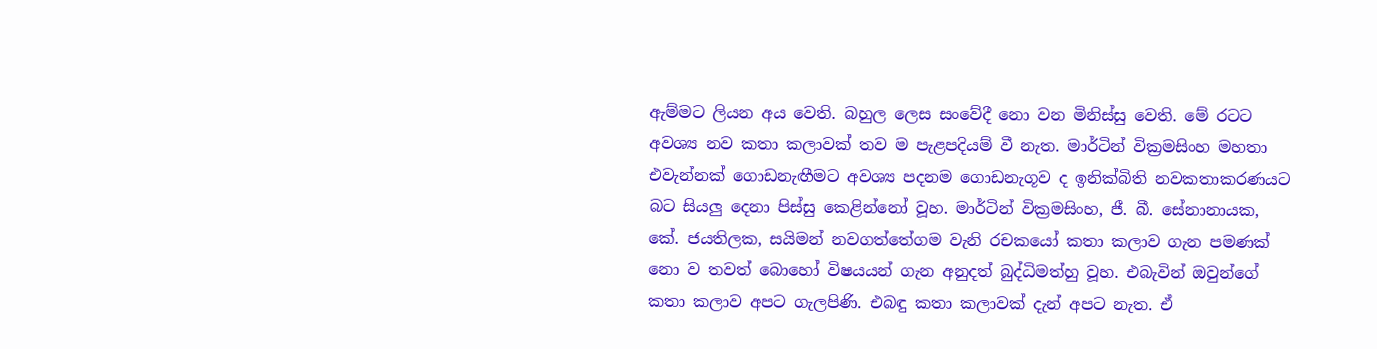ඇම්මට ලියන අය වෙති. බහුල ලෙස සංවේදී නො වන මිනිස්සු වෙති. මේ රටට අවශ්‍ය නව කතා කලාවක් තව ම පැළපදියම් වී නැත. මාර්ටින් වික්‍රමසිංහ මහතා එවැන්නක් ගොඩනැඟීමට අවශ්‍ය පදනම ගොඩනැගූව ද ඉනික්බිති නවකතාකරණයට බට සියලු දෙනා පිස්සු කෙළින්නෝ වූහ. මාර්ටින් වික්‍රමසිංහ, ජී. බී. සේනානායක, කේ. ජයතිලක, සයිමන් නවගත්තේගම වැනි රචකයෝ කතා කලාව ගැන පමණක් නො ව තවත් බොහෝ විෂයයන් ගැන අනුදත් බුද්ධිමත්හු වූහ. එබැවින් ඔවුන්ගේ කතා කලාව අපට ගැලපිණි. එබඳු කතා කලාවක් දැන් අපට නැත. ඒ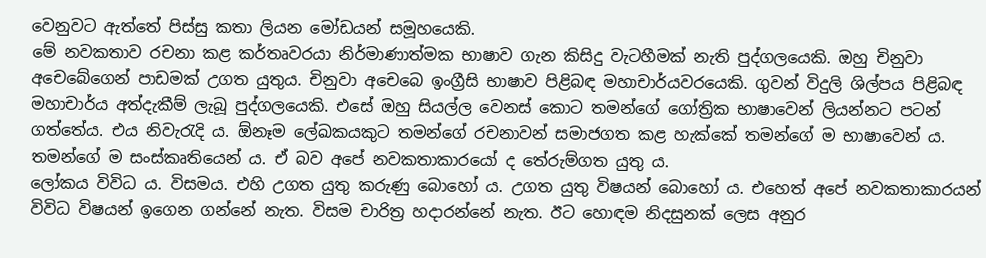වෙනුවට ඇත්තේ පිස්සු කතා ලියන මෝඩයන් සමූහයෙකි.
මේ නවකතාව රචනා කළ කර්තෘවරයා නිර්මාණාත්මක භාෂාව ගැන කිසිදු වැටහීමක් නැති පුද්ගලයෙකි. ඔහු චිනුවා අචෙබේගෙන් පාඩමක් උගත යුතුය. චිනුවා අචෙබෙ ඉංග්‍රීසි භාෂාව පිළිබඳ මහාචාර්යවරයෙකි. ගුවන් විදුලි ශිල්පය පිළිබඳ මහාචාර්ය අත්දැකීම් ලැබූ පුද්ගලයෙකි. එසේ ඔහු සියල්ල වෙනස් කොට තමන්ගේ ගෝත්‍රික භාෂාවෙන් ලියන්නට පටන් ගත්තේය. එය නිවැරැදි ය. ඕනෑම ලේඛකයකුට තමන්ගේ රචනාවන් සමාජගත කළ හැක්කේ තමන්ගේ ම භාෂාවෙන් ය. තමන්ගේ ම සංස්කෘතියෙන් ය. ඒ බව අපේ නවකතාකාරයෝ ද තේරුම්ගත යුතු ය.
ලෝකය විවිධ ය. විසමය. එහි උගත යුතු කරුණු බොහෝ ය. උගත යුතු විෂයන් බොහෝ ය. එහෙත් අපේ නවකතාකාරයන් විවිධ විෂයන් ඉගෙන ගන්නේ නැත. විසම චාරිත්‍ර හදාරන්නේ නැත. ඊට හොඳම නිදසුනක් ලෙස අනුර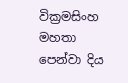වික්‍රමසිංහ මහතා පෙන්වා දිය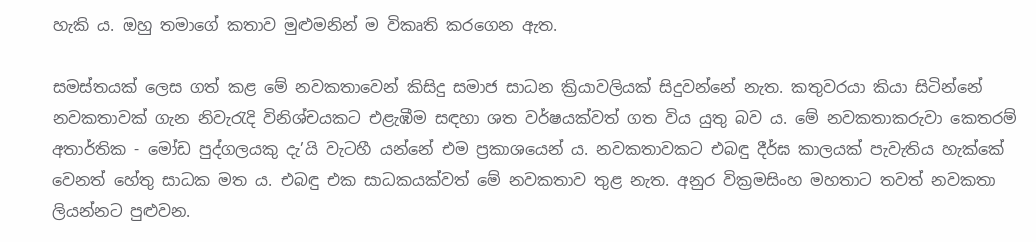හැකි ය. ඔහු තමාගේ කතාව මුළුමනින් ම විකෘති කරගෙන ඇත.

සමස්තයක් ලෙස ගත් කළ මේ නවකතාවෙන් කිසිදු සමාජ සාධන ක්‍රියාවලියක් සිදුවන්නේ නැත. කතුවරයා කියා සිටින්නේ නවකතාවක් ගැන නිවැරැදි විනිශ්චයකට එළැඹීම සඳහා ශත වර්ෂයක්වත් ගත විය යුතු බව ය. මේ නවකතාකරුවා කෙතරම් අතාර්තික - මෝඩ පුද්ගලයකු දැ’යි වැටහී යන්නේ එම ප්‍රකාශයෙන් ය. නවකතාවකට එබඳු දීර්ඝ කාලයක් පැවැතිය හැක්කේ වෙනත් හේතු සාධක මත ය. එබඳු එක සාධකයක්වත් මේ නවකතාව තුළ නැත. අනුර වික්‍රමසිංහ මහතාට තවත් නවකතා ලියන්නට පුළුවන.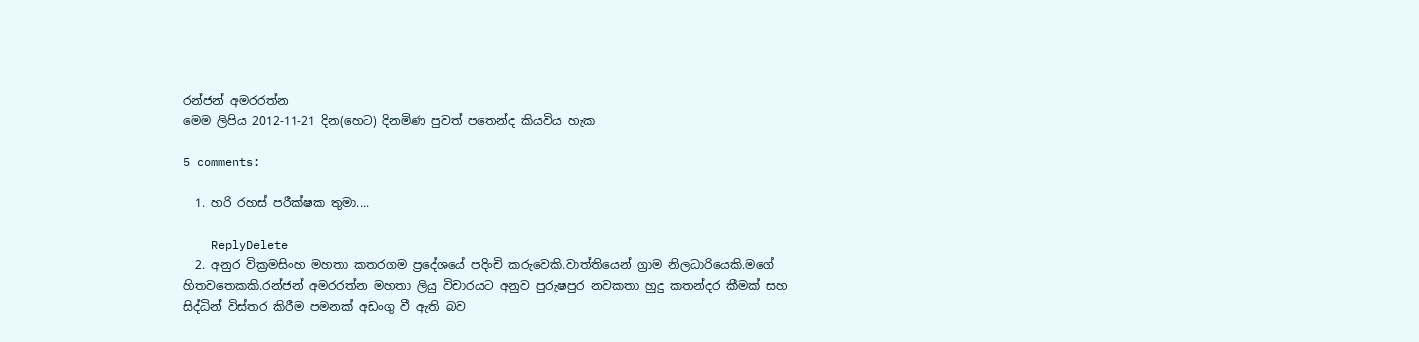රන්ජන් අමරරත්න
මෙම ලිපිය 2012-11-21 දින(හෙට) දිනමිණ පුවත් පතෙන්ද කියවිය හැක

5 comments:

  1. හරි රහස් පරීක්ෂක තුමා....

    ReplyDelete
  2. අනුර වික්‍රමසිංහ මහතා කතරගම ප්‍රදේශයේ පදිංචි කරුවෙකි.වාත්තියෙන් ග්‍රාම නිලධාරියෙකි.මගේ හිතවතෙකකි.රන්ජන් අමරරත්න මහතා ලියු විචාරයට අනුව පුරුෂපුර නවකතා හුදු කතන්දර කීමක් සහ සිද්ධින් විස්තර කිරීම පමනක් අඩංගු වී ඇති බව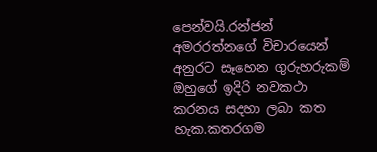පෙන්වයි.රන්ජන් අමරරත්නගේ විචාරයෙන් අනුරට සෑහෙන ගුරුහරුකම් ඔහුගේ ඉදිරි නවකථා කරනය සදහා ලබා කත හැක.කතරගම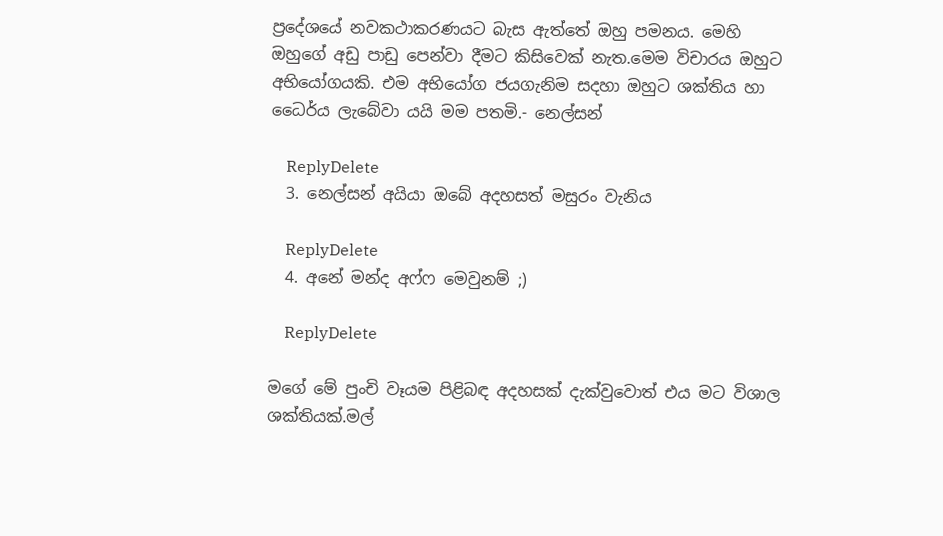ප්‍රදේශයේ නවකථාකරණයට බැස ඇත්තේ ඔහු පමනය. මෙහි ඔහුගේ අඩු පාඩු පෙන්වා දීමට කිසිවෙක් නැත.මෙම විචාරය ඔහුට අභියෝගයකි. එම අභියෝග ජයගැනිම සදහා ඔහුට ශක්තිය හා ධෛර්ය ලැබේවා යයි මම පතමි.- නෙල්සන්

    ReplyDelete
  3. නෙල්සන් අයියා ඔබේ අදහසත් මසුරං වැනිය

    ReplyDelete
  4. අනේ මන්ද අෆ්ෆ මෙවුනම් ;)

    ReplyDelete

මගේ මේ පුංචි වෑයම පිළිබඳ අදහසක් දැක්වුවොත් එය මට විශාල ශක්තියක්.මල්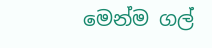මෙන්ම ගල්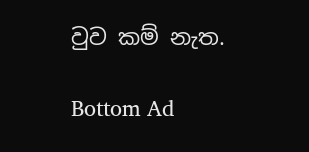වුව කම් නැත.

Bottom Ad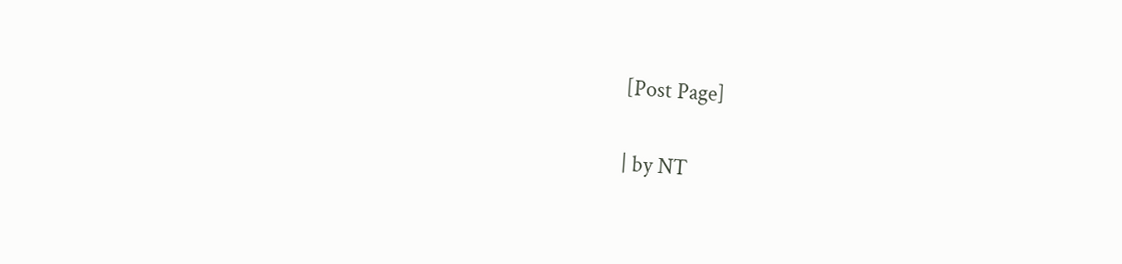[Post Page]

| by NT